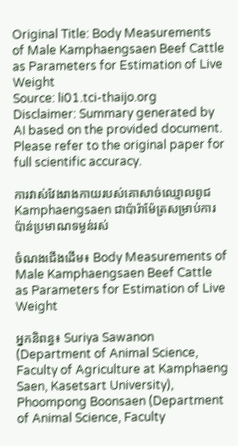Original Title: Body Measurements of Male Kamphaengsaen Beef Cattle as Parameters for Estimation of Live Weight
Source: li01.tci-thaijo.org
Disclaimer: Summary generated by AI based on the provided document. Please refer to the original paper for full scientific accuracy.

ការវាស់វែងរាងកាយរបស់គោសាច់ឈ្មោលពូជ Kamphaengsaen ជាប៉ារ៉ាម៉ែត្រសម្រាប់ការប៉ាន់ប្រមាណទម្ងន់រស់

ចំណងជើងដើម៖ Body Measurements of Male Kamphaengsaen Beef Cattle as Parameters for Estimation of Live Weight

អ្នកនិពន្ធ៖ Suriya Sawanon (Department of Animal Science, Faculty of Agriculture at Kamphaeng Saen, Kasetsart University), Phoompong Boonsaen (Department of Animal Science, Faculty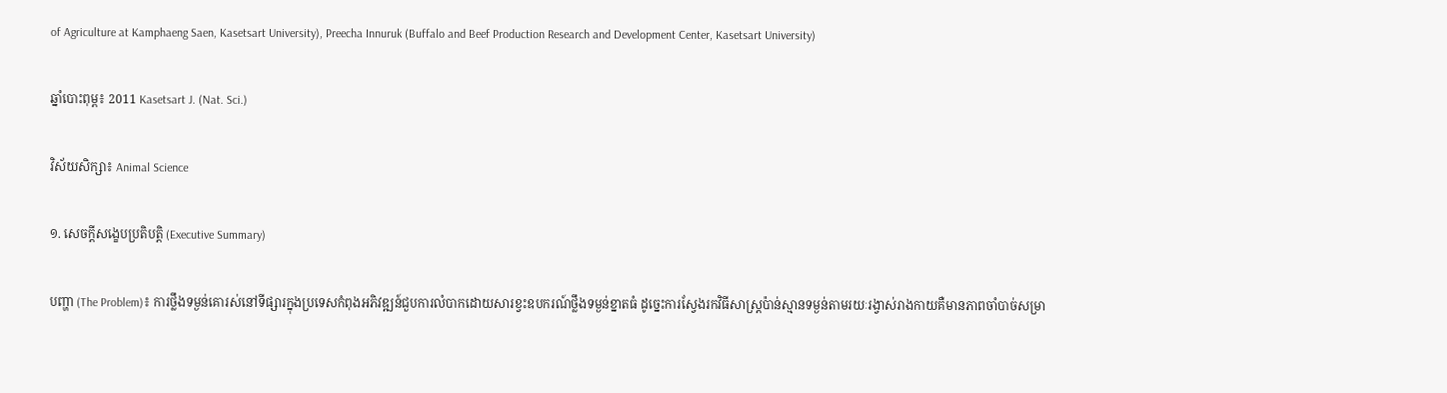of Agriculture at Kamphaeng Saen, Kasetsart University), Preecha Innuruk (Buffalo and Beef Production Research and Development Center, Kasetsart University)

ឆ្នាំបោះពុម្ព៖ 2011 Kasetsart J. (Nat. Sci.)

វិស័យសិក្សា៖ Animal Science

១. សេចក្តីសង្ខេបប្រតិបត្តិ (Executive Summary)

បញ្ហា (The Problem)៖ ការថ្លឹងទម្ងន់គោរស់នៅទីផ្សារក្នុងប្រទេសកំពុងអភិវឌ្ឍន៍ជួបការលំបាកដោយសារខ្វះឧបករណ៍ថ្លឹងទម្ងន់ខ្នាតធំ ដូច្នេះការស្វែងរកវិធីសាស្ត្រប៉ាន់ស្មានទម្ងន់តាមរយៈរង្វាស់រាងកាយគឺមានភាពចាំបាច់សម្រា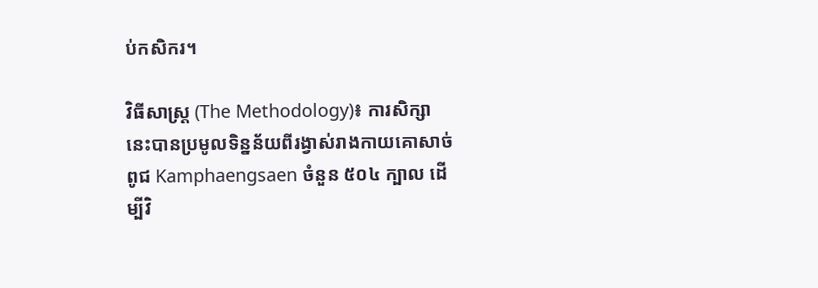ប់កសិករ។

វិធីសាស្ត្រ (The Methodology)៖ ការសិក្សានេះបានប្រមូលទិន្នន័យពីរង្វាស់រាងកាយគោសាច់ពូជ Kamphaengsaen ចំនួន ៥០៤ ក្បាល ដើម្បីវិ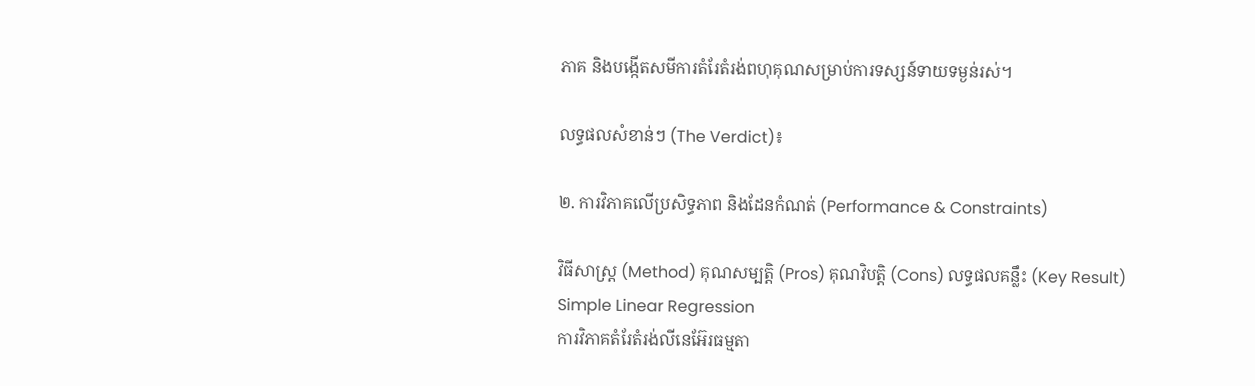ភាគ និងបង្កើតសមីការតំរែតំរង់ពហុគុណសម្រាប់ការទស្សន៍ទាយទម្ងន់រស់។

លទ្ធផលសំខាន់ៗ (The Verdict)៖

២. ការវិភាគលើប្រសិទ្ធភាព និងដែនកំណត់ (Performance & Constraints)

វិធីសាស្ត្រ (Method) គុណសម្បត្តិ (Pros) គុណវិបត្តិ (Cons) លទ្ធផលគន្លឹះ (Key Result)
Simple Linear Regression
ការវិភាគតំរែតំរង់លីនេអ៊ែរធម្មតា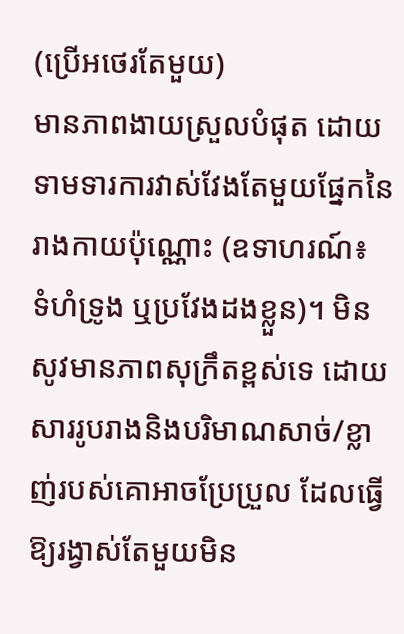(ប្រើអថេរតែមួយ)
មានភាពងាយស្រួលបំផុត ដោយទាមទារការវាស់វែងតែមួយផ្នែកនៃរាងកាយប៉ុណ្ណោះ (ឧទាហរណ៍៖ ទំហំទ្រូង ឬប្រវែងដងខ្លួន)។ មិនសូវមានភាពសុក្រឹតខ្ពស់ទេ ដោយសាររូបរាងនិងបរិមាណសាច់/ខ្លាញ់របស់គោអាចប្រែប្រួល ដែលធ្វើឱ្យរង្វាស់តែមួយមិន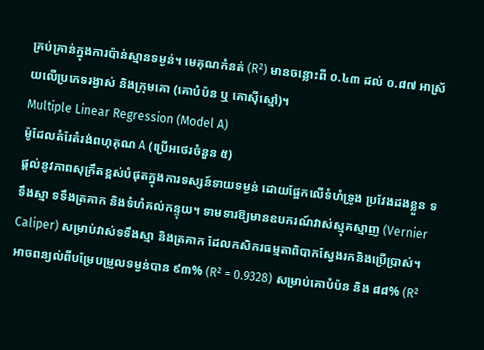គ្រប់គ្រាន់ក្នុងការប៉ាន់ស្មានទម្ងន់។ មេគុណកំនត់ (R²) មានចន្លោះពី ០.៤៣ ដល់ ០.៨៧ អាស្រ័យលើប្រភេទរង្វាស់ និងក្រុមគោ (គោបំប៉ន ឬ គោស៊ីស្មៅ)។
Multiple Linear Regression (Model A)
ម៉ូដែលតំរែតំរង់ពហុគុណ A (ប្រើអថេរចំនួន ៥)
ផ្តល់នូវភាពសុក្រឹតខ្ពស់បំផុតក្នុងការទស្សន៍ទាយទម្ងន់ ដោយផ្អែកលើទំហំទ្រូង ប្រវែងដងខ្លួន ទទឹងស្មា ទទឹងត្រគាក និងទំហំគល់កន្ទុយ។ ទាមទារឱ្យមានឧបករណ៍វាស់ស្មុគស្មាញ (Vernier Caliper) សម្រាប់វាស់ទទឹងស្មា និងត្រគាក ដែលកសិករធម្មតាពិបាកស្វែងរកនិងប្រើប្រាស់។ អាចពន្យល់ពីបម្រែបម្រួលទម្ងន់បាន ៩៣% (R² = 0.9328) សម្រាប់គោបំប៉ន និង ៨៨% (R²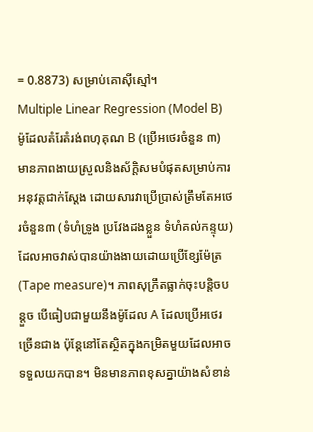= 0.8873) សម្រាប់គោស៊ីស្មៅ។
Multiple Linear Regression (Model B)
ម៉ូដែលតំរែតំរង់ពហុគុណ B (ប្រើអថេរចំនួន ៣)
មានភាពងាយស្រួលនិងស័ក្តិសមបំផុតសម្រាប់ការអនុវត្តជាក់ស្តែង ដោយសារវាប្រើប្រាស់ត្រឹមតែអថេរចំនួន៣ (ទំហំទ្រូង ប្រវែងដងខ្លួន ទំហំគល់កន្ទុយ) ដែលអាចវាស់បានយ៉ាងងាយដោយប្រើខ្សែម៉ែត្រ (Tape measure)។ ភាពសុក្រឹតធ្លាក់ចុះបន្តិចបន្តួច បើធៀបជាមួយនឹងម៉ូដែល A ដែលប្រើអថេរច្រើនជាង ប៉ុន្តែនៅតែស្ថិតក្នុងកម្រិតមួយដែលអាចទទួលយកបាន។ មិនមានភាពខុសគ្នាយ៉ាងសំខាន់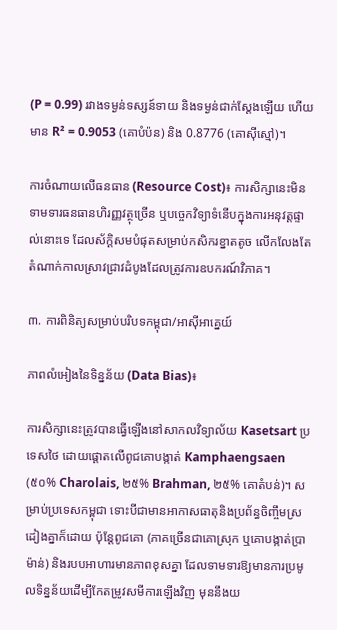(P = 0.99) រវាងទម្ងន់ទស្សន៍ទាយ និងទម្ងន់ជាក់ស្តែងឡើយ ហើយមាន R² = 0.9053 (គោបំប៉ន) និង 0.8776 (គោស៊ីស្មៅ)។

ការចំណាយលើធនធាន (Resource Cost)៖ ការសិក្សានេះមិនទាមទារធនធានហិរញ្ញវត្ថុច្រើន ឬបច្ចេកវិទ្យាទំនើបក្នុងការអនុវត្តផ្ទាល់នោះទេ ដែលស័ក្តិសមបំផុតសម្រាប់កសិករខ្នាតតូច លើកលែងតែតំណាក់កាលស្រាវជ្រាវដំបូងដែលត្រូវការឧបករណ៍វិភាគ។

៣. ការពិនិត្យសម្រាប់បរិបទកម្ពុជា/អាស៊ីអាគ្នេយ៍

ភាពលំអៀងនៃទិន្នន័យ (Data Bias)៖

ការសិក្សានេះត្រូវបានធ្វើឡើងនៅសាកលវិទ្យាល័យ Kasetsart ប្រទេសថៃ ដោយផ្តោតលើពូជគោបង្កាត់ Kamphaengsaen (៥០% Charolais, ២៥% Brahman, ២៥% គោតំបន់)។ សម្រាប់ប្រទេសកម្ពុជា ទោះបីជាមានអាកាសធាតុនិងប្រព័ន្ធចិញ្ចឹមស្រដៀងគ្នាក៏ដោយ ប៉ុន្តែពូជគោ (ភាគច្រើនជាគោស្រុក ឬគោបង្កាត់ប្រាម៉ាន់) និងរបបអាហារមានភាពខុសគ្នា ដែលទាមទារឱ្យមានការប្រមូលទិន្នន័យដើម្បីកែតម្រូវសមីការឡើងវិញ មុននឹងយ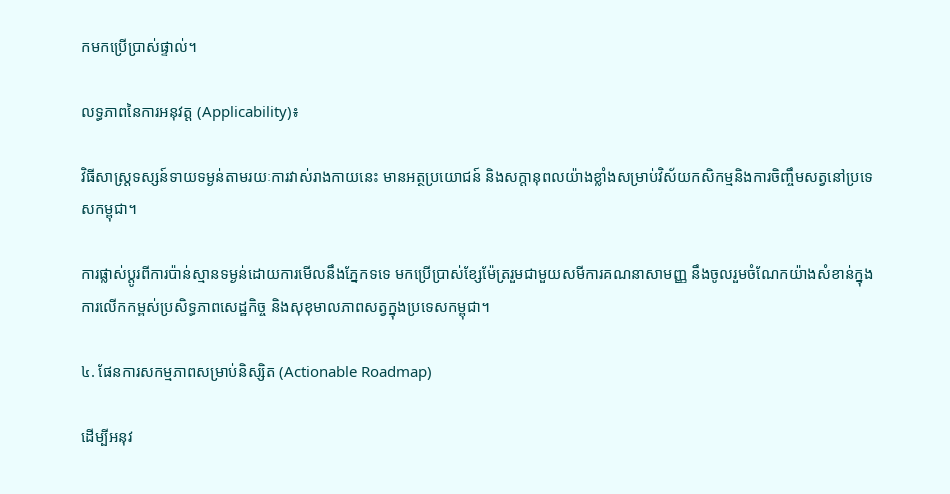កមកប្រើប្រាស់ផ្ទាល់។

លទ្ធភាពនៃការអនុវត្ត (Applicability)៖

វិធីសាស្ត្រទស្សន៍ទាយទម្ងន់តាមរយៈការវាស់រាងកាយនេះ មានអត្ថប្រយោជន៍ និងសក្តានុពលយ៉ាងខ្លាំងសម្រាប់វិស័យកសិកម្មនិងការចិញ្ចឹមសត្វនៅប្រទេសកម្ពុជា។

ការផ្លាស់ប្តូរពីការប៉ាន់ស្មានទម្ងន់ដោយការមើលនឹងភ្នែកទទេ មកប្រើប្រាស់ខ្សែម៉ែត្ររួមជាមួយសមីការគណនាសាមញ្ញ នឹងចូលរួមចំណែកយ៉ាងសំខាន់ក្នុងការលើកកម្ពស់ប្រសិទ្ធភាពសេដ្ឋកិច្ច និងសុខុមាលភាពសត្វក្នុងប្រទេសកម្ពុជា។

៤. ផែនការសកម្មភាពសម្រាប់និស្សិត (Actionable Roadmap)

ដើម្បីអនុវ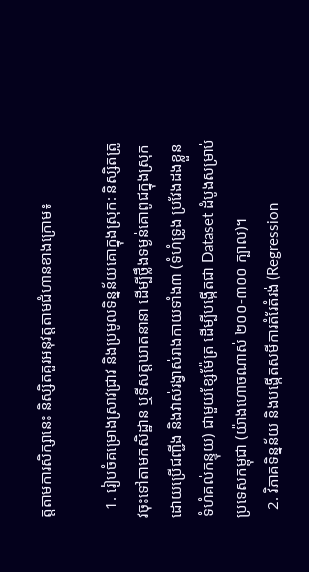ត្តតាមការសិក្សានេះ និស្សិតគួរអនុវត្តតាមជំហានខាងក្រោម៖

  1. រៀបចំគម្រោងស្រាវជ្រាវ និងប្រមូលទិន្នន័យគោក្នុងស្រុក: និស្សិតត្រូវចុះទៅតាមកសិដ្ឋាន ឬទីសត្តឃាតនានា ដើម្បីថ្លឹងទម្ងន់គោពូជក្នុងស្រុកដោយប្រើជញ្ជីង និងវាស់រង្វាស់រាងកាយទាំង៣ (ទំហំទ្រូង ប្រវែងដងខ្លួន ទំហំគល់កន្ទុយ) ជាមួយខ្សែម៉ែត្រ ដើម្បីបង្កើតជា Dataset ដំបូងសម្រាប់ប្រទេសកម្ពុជា (យ៉ាងហោចណាស់ ២០០-៣០០ ក្បាល)។
  2. វិភាគទិន្នន័យ និងបង្កើតសមីការតំរែតំរង់ (Regression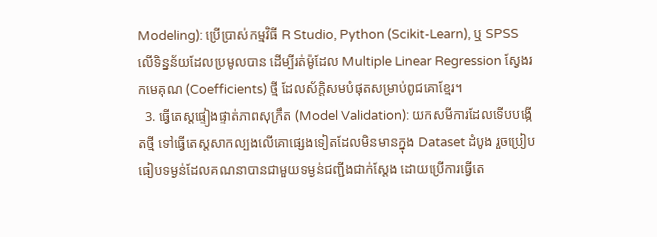Modeling): ប្រើប្រាស់កម្មវិធី R Studio, Python (Scikit-Learn), ឬ SPSS លើទិន្នន័យដែលប្រមូលបាន ដើម្បីរត់ម៉ូដែល Multiple Linear Regression ស្វែងរកមេគុណ (Coefficients) ថ្មី ដែលស័ក្តិសមបំផុតសម្រាប់ពូជគោខ្មែរ។
  3. ធ្វើតេស្តផ្ទៀងផ្ទាត់ភាពសុក្រឹត (Model Validation): យកសមីការដែលទើបបង្កើតថ្មី ទៅធ្វើតេស្តសាកល្បងលើគោផ្សេងទៀតដែលមិនមានក្នុង Dataset ដំបូង រួចប្រៀបធៀបទម្ងន់ដែលគណនាបានជាមួយទម្ងន់ជញ្ជីងជាក់ស្តែង ដោយប្រើការធ្វើតេ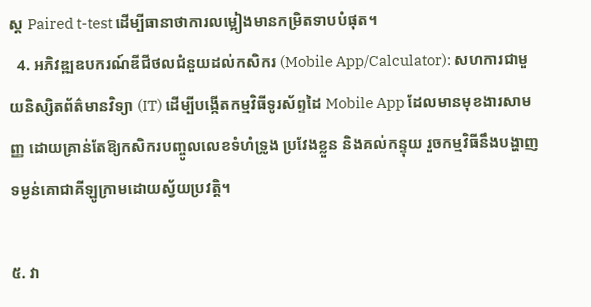ស្ត Paired t-test ដើម្បីធានាថាការលម្អៀងមានកម្រិតទាបបំផុត។
  4. អភិវឌ្ឍឧបករណ៍ឌីជីថលជំនួយដល់កសិករ (Mobile App/Calculator): សហការជាមួយនិស្សិតព័ត៌មានវិទ្យា (IT) ដើម្បីបង្កើតកម្មវិធីទូរស័ព្ទដៃ Mobile App ដែលមានមុខងារសាមញ្ញ ដោយគ្រាន់តែឱ្យកសិករបញ្ចូលលេខទំហំទ្រូង ប្រវែងខ្លួន និងគល់កន្ទុយ រួចកម្មវិធីនឹងបង្ហាញទម្ងន់គោជាគីឡូក្រាមដោយស្វ័យប្រវត្តិ។

៥. វា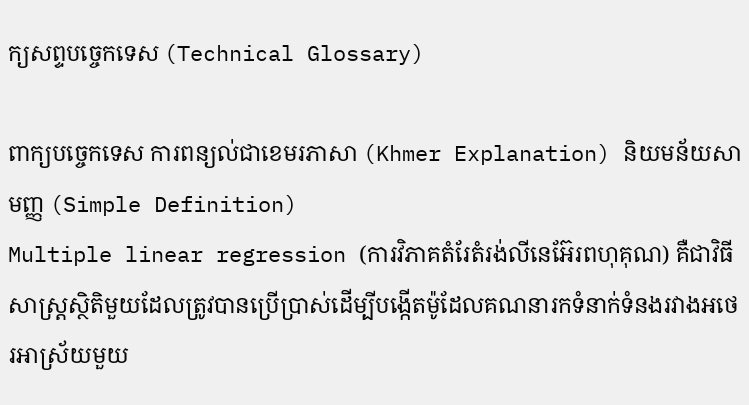ក្យសព្ទបច្ចេកទេស (Technical Glossary)

ពាក្យបច្ចេកទេស ការពន្យល់ជាខេមរភាសា (Khmer Explanation) និយមន័យសាមញ្ញ (Simple Definition)
Multiple linear regression (ការវិភាគតំរែតំរង់លីនេអ៊ែរពហុគុណ) គឺជាវិធីសាស្ត្រស្ថិតិមួយដែលត្រូវបានប្រើប្រាស់ដើម្បីបង្កើតម៉ូដែលគណនារកទំនាក់ទំនងរវាងអថេរអាស្រ័យមួយ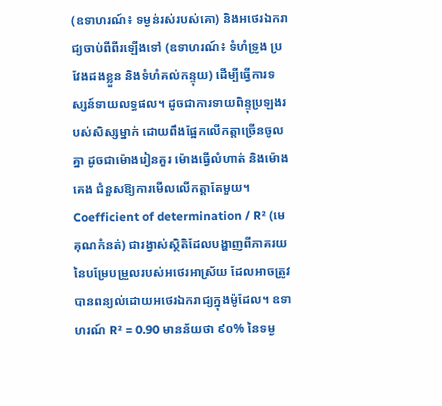(ឧទាហរណ៍៖ ទម្ងន់រស់របស់គោ) និងអថេរឯករាជ្យចាប់ពីពីរឡើងទៅ (ឧទាហរណ៍៖ ទំហំទ្រូង ប្រវែងដងខ្លួន និងទំហំគល់កន្ទុយ) ដើម្បីធ្វើការទស្សន៍ទាយលទ្ធផល។ ដូចជាការទាយពិន្ទុប្រឡងរបស់សិស្សម្នាក់ ដោយពឹងផ្អែកលើកត្តាច្រើនចូលគ្នា ដូចជាម៉ោងរៀនគួរ ម៉ោងធ្វើលំហាត់ និងម៉ោងគេង ជំនួសឱ្យការមើលលើកត្តាតែមួយ។
Coefficient of determination / R² (មេគុណកំនត់) ជារង្វាស់ស្ថិតិដែលបង្ហាញពីភាគរយនៃបម្រែបម្រួលរបស់អថេរអាស្រ័យ ដែលអាចត្រូវបានពន្យល់ដោយអថេរឯករាជ្យក្នុងម៉ូដែល។ ឧទាហរណ៍ R² = 0.90 មានន័យថា ៩០% នៃទម្ង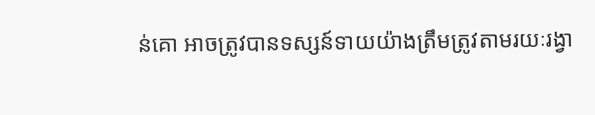ន់គោ អាចត្រូវបានទស្សន៍ទាយយ៉ាងត្រឹមត្រូវតាមរយៈរង្វា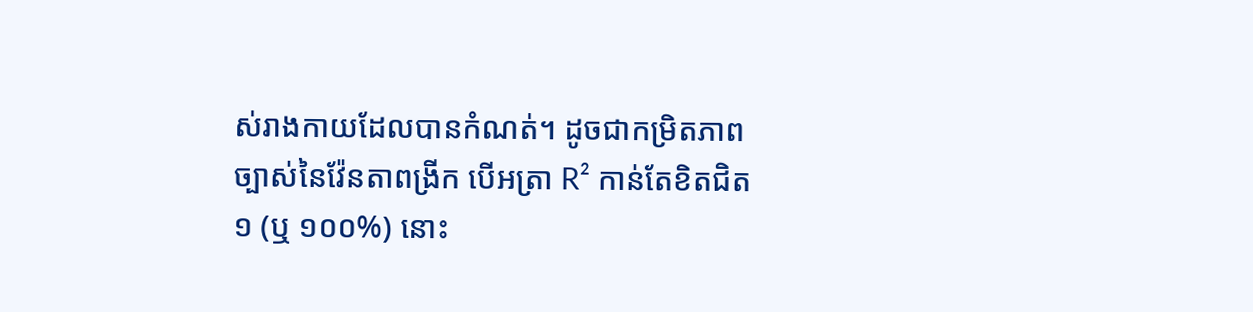ស់រាងកាយដែលបានកំណត់។ ដូចជាកម្រិតភាពច្បាស់នៃវ៉ែនតាពង្រីក បើអត្រា R² កាន់តែខិតជិត ១ (ឬ ១០០%) នោះ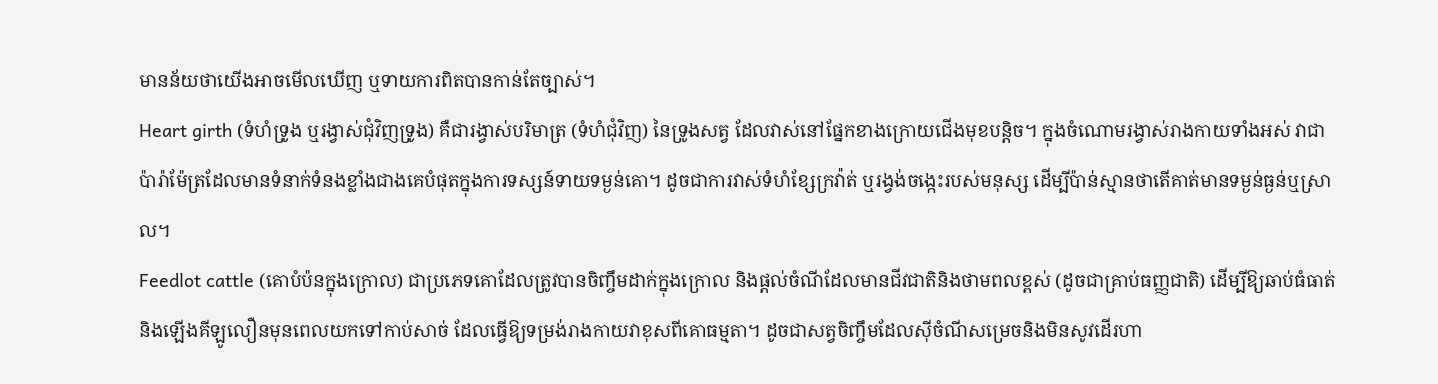មានន័យថាយើងអាចមើលឃើញ ឬទាយការពិតបានកាន់តែច្បាស់។
Heart girth (ទំហំទ្រូង ឬរង្វាស់ជុំវិញទ្រូង) គឺជារង្វាស់បរិមាត្រ (ទំហំជុំវិញ) នៃទ្រូងសត្វ ដែលវាស់នៅផ្នែកខាងក្រោយជើងមុខបន្តិច។ ក្នុងចំណោមរង្វាស់រាងកាយទាំងអស់ វាជាប៉ារ៉ាម៉ែត្រដែលមានទំនាក់ទំនងខ្លាំងជាងគេបំផុតក្នុងការទស្សន៍ទាយទម្ងន់គោ។ ដូចជាការវាស់ទំហំខ្សែក្រវ៉ាត់ ឬរង្វង់ចង្កេះរបស់មនុស្ស ដើម្បីប៉ាន់ស្មានថាតើគាត់មានទម្ងន់ធ្ងន់ឬស្រាល។
Feedlot cattle (គោបំប៉នក្នុងក្រោល) ជាប្រភេទគោដែលត្រូវបានចិញ្ចឹមដាក់ក្នុងក្រោល និងផ្តល់ចំណីដែលមានជីវជាតិនិងថាមពលខ្ពស់ (ដូចជាគ្រាប់ធញ្ញជាតិ) ដើម្បីឱ្យឆាប់ធំធាត់និងឡើងគីឡូលឿនមុនពេលយកទៅកាប់សាច់ ដែលធ្វើឱ្យទម្រង់រាងកាយវាខុសពីគោធម្មតា។ ដូចជាសត្វចិញ្ចឹមដែលស៊ីចំណីសម្រេចនិងមិនសូវដើរហា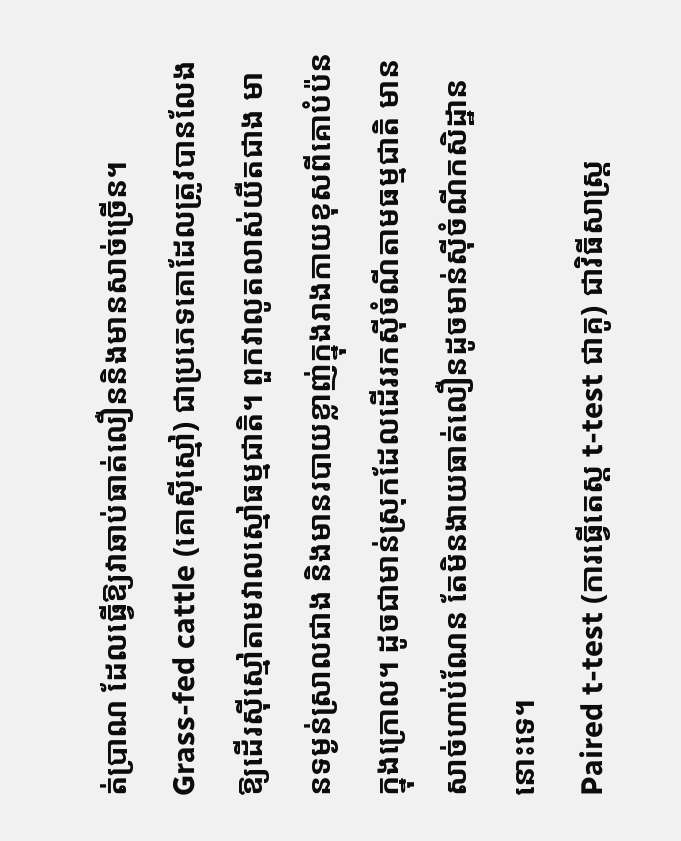ត់ប្រាណ ដែលធ្វើឱ្យវាឆាប់ធាត់លឿននិងមានសាច់ច្រើន។
Grass-fed cattle (គោស៊ីស្មៅ) ជាប្រភេទគោដែលត្រូវបានលែងឱ្យដើរស៊ីស្មៅតាមវាលស្មៅធម្មជាតិ។ ពួកវាលូតលាស់យឺតជាង មានទម្ងន់ស្រាលជាង និងមានរបាយខ្លាញ់ក្នុងរាងកាយខុសពីគោបំប៉នក្នុងក្រោល។ ដូចជាមាន់ស្រុកដែលដើររកស៊ីចំណីតាមធម្មជាតិ មានសាច់ហាប់ណែន តែមិនងាយធាត់លឿនដូចមាន់ស៊ីចំណីកសិដ្ឋាននោះទេ។
Paired t-test (ការធ្វើតេស្ត t-test ជាគូ) ជាវិធីសាស្ត្រ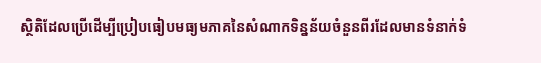ស្ថិតិដែលប្រើដើម្បីប្រៀបធៀបមធ្យមភាគនៃសំណាកទិន្នន័យចំនួនពីរដែលមានទំនាក់ទំ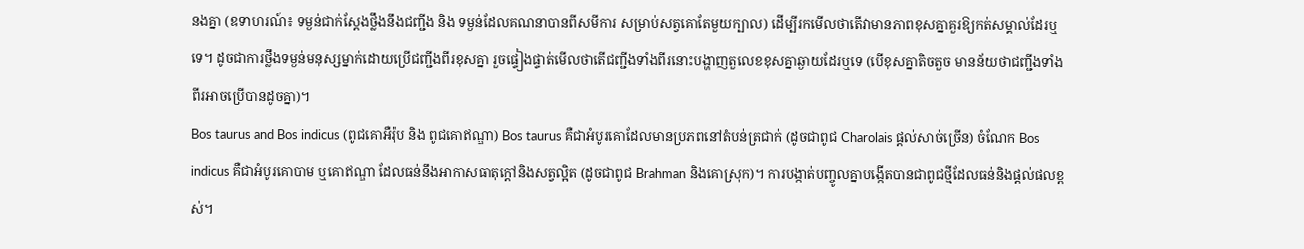នងគ្នា (ឧទាហរណ៍៖ ទម្ងន់ជាក់ស្តែងថ្លឹងនឹងជញ្ជីង និង ទម្ងន់ដែលគណនាបានពីសមីការ សម្រាប់សត្វគោតែមួយក្បាល) ដើម្បីរកមើលថាតើវាមានភាពខុសគ្នាគួរឱ្យកត់សម្គាល់ដែរឬទេ។ ដូចជាការថ្លឹងទម្ងន់មនុស្សម្នាក់ដោយប្រើជញ្ជីងពីរខុសគ្នា រួចផ្ទៀងផ្ទាត់មើលថាតើជញ្ជីងទាំងពីរនោះបង្ហាញតួលេខខុសគ្នាឆ្ងាយដែរឬទេ (បើខុសគ្នាតិចតួច មានន័យថាជញ្ជីងទាំងពីរអាចប្រើបានដូចគ្នា)។
Bos taurus and Bos indicus (ពូជគោអឺរ៉ុប និង ពូជគោឥណ្ឌា) Bos taurus គឺជាអំបូរគោដែលមានប្រភពនៅតំបន់ត្រជាក់ (ដូចជាពូជ Charolais ផ្តល់សាច់ច្រើន) ចំណែក Bos indicus គឺជាអំបូរគោបាម ឬគោឥណ្ឌា ដែលធន់នឹងអាកាសធាតុក្តៅនិងសត្វល្អិត (ដូចជាពូជ Brahman និងគោស្រុក)។ ការបង្កាត់បញ្ចូលគ្នាបង្កើតបានជាពូជថ្មីដែលធន់និងផ្តល់ផលខ្ពស់។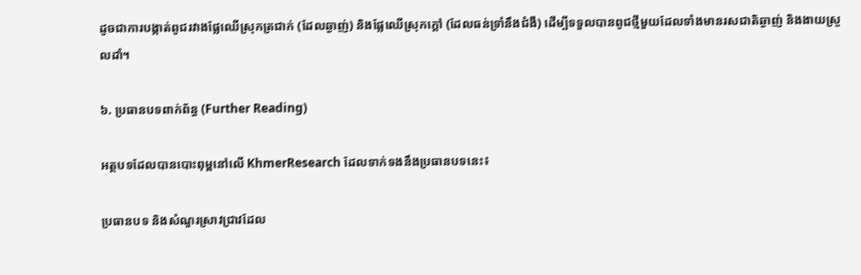ដូចជាការបង្កាត់ពូជរវាងផ្លែឈើស្រុកត្រជាក់ (ដែលឆ្ងាញ់) និងផ្លែឈើស្រុកក្តៅ (ដែលធន់ទ្រាំនឹងជំងឺ) ដើម្បីទទួលបានពូជថ្មីមួយដែលទាំងមានរសជាតិឆ្ងាញ់ និងងាយស្រួលដាំ។

៦. ប្រធានបទពាក់ព័ន្ធ (Further Reading)

អត្ថបទដែលបានបោះពុម្ពនៅលើ KhmerResearch ដែលទាក់ទងនឹងប្រធានបទនេះ៖

ប្រធានបទ និងសំណួរស្រាវជ្រាវដែល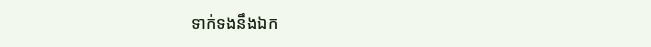ទាក់ទងនឹងឯក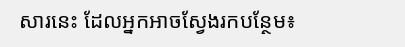សារនេះ ដែលអ្នកអាចស្វែងរកបន្ថែម៖